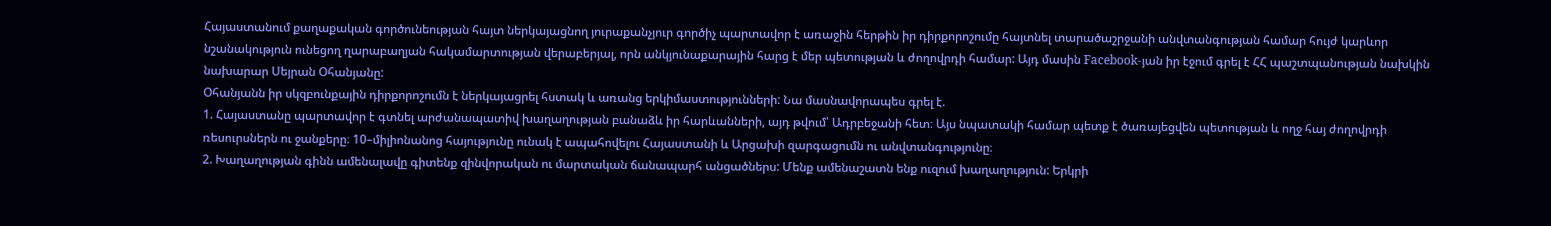Հայաստանում քաղաքական գործունեության հայտ ներկայացնող յուրաքանչյուր գործիչ պարտավոր է առաջին հերթին իր դիրքորոշումը հայտնել տարածաշրջանի անվտանգության համար հույժ կարևոր նշանակություն ունեցող ղարաբաղյան հակամարտության վերաբերյալ, որն անկյունաքարային հարց է մեր պետության և ժողովրդի համար: Այդ մասին Facebook-յան իր էջում գրել է ՀՀ պաշտպանության նախկին նախարար Սեյրան Օհանյանը:
Օհանյանն իր սկզբունքային դիրքորոշումն է ներկայացրել հստակ և առանց երկիմաստությունների: Նա մասնավորապես գրել է.
1. Հայաստանը պարտավոր է գտնել արժանապատիվ խաղաղության բանաձև իր հարևանների, այդ թվում՝ Ադրբեջանի հետ։ Այս նպատակի համար պետք է ծառայեցվեն պետության և ողջ հայ ժողովրդի ռեսուրսներն ու ջանքերը։ 10–միլիոնանոց հայությունը ունակ է ապահովելու Հայաստանի և Արցախի զարգացումն ու անվտանգությունը։
2. Խաղաղության գինն ամենալավը գիտենք զինվորական ու մարտական ճանապարհ անցածներս: Մենք ամենաշատն ենք ուզում խաղաղություն: Երկրի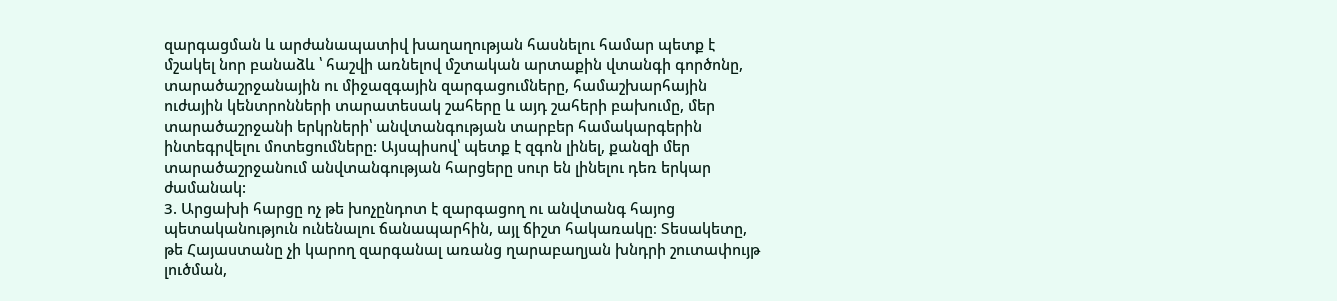զարգացման և արժանապատիվ խաղաղության հասնելու համար պետք է մշակել նոր բանաձև ՝ հաշվի առնելով մշտական արտաքին վտանգի գործոնը, տարածաշրջանային ու միջազգային զարգացումները, համաշխարհային ուժային կենտրոնների տարատեսակ շահերը և այդ շահերի բախումը, մեր տարածաշրջանի երկրների՝ անվտանգության տարբեր համակարգերին ինտեգրվելու մոտեցումները: Այսպիսով՝ պետք է զգոն լինել, քանզի մեր տարածաշրջանում անվտանգության հարցերը սուր են լինելու դեռ երկար ժամանակ:
3. Արցախի հարցը ոչ թե խոչընդոտ է զարգացող ու անվտանգ հայոց պետականություն ունենալու ճանապարհին, այլ ճիշտ հակառակը։ Տեսակետը, թե Հայաստանը չի կարող զարգանալ առանց ղարաբաղյան խնդրի շուտափույթ լուծման,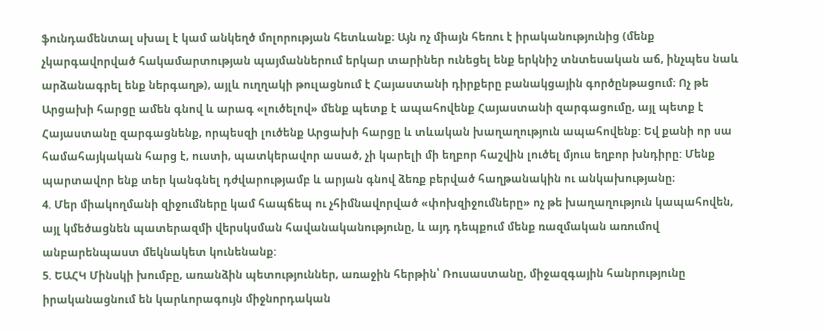ֆունդամենտալ սխալ է կամ անկեղծ մոլորության հետևանք։ Այն ոչ միայն հեռու է իրականությունից (մենք չկարգավորված հակամարտության պայմաններում երկար տարիներ ունեցել ենք երկնիշ տնտեսական աճ, ինչպես նաև արձանագրել ենք ներգաղթ), այլև ուղղակի թուլացնում է Հայաստանի դիրքերը բանակցային գործընթացում։ Ոչ թե Արցախի հարցը ամեն գնով և արագ «լուծելով» մենք պետք է ապահովենք Հայաստանի զարգացումը, այլ պետք է Հայաստանը զարգացնենք, որպեսզի լուծենք Արցախի հարցը և տևական խաղաղություն ապահովենք: Եվ քանի որ սա համահայկական հարց է, ուստի, պատկերավոր ասած, չի կարելի մի եղբոր հաշվին լուծել մյուս եղբոր խնդիրը: Մենք պարտավոր ենք տեր կանգնել դժվարությամբ և արյան գնով ձեռք բերված հաղթանակին ու անկախությանը։
4. Մեր միակողմանի զիջումները կամ հապճեպ ու չհիմնավորված «փոխզիջումները» ոչ թե խաղաղություն կապահովեն, այլ կմեծացնեն պատերազմի վերսկսման հավանականությունը, և այդ դեպքում մենք ռազմական առումով անբարենպաստ մեկնակետ կունենանք:
5. ԵԱՀԿ Մինսկի խումբը, առանձին պետություններ, առաջին հերթին՝ Ռուսաստանը, միջազգային հանրությունը իրականացնում են կարևորագույն միջնորդական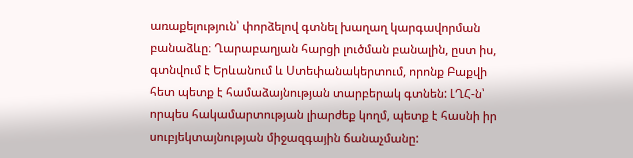առաքելություն՝ փորձելով գտնել խաղաղ կարգավորման բանաձևը։ Ղարաբաղյան հարցի լուծման բանալին, ըստ իս, գտնվում է Երևանում և Ստեփանակերտում, որոնք Բաքվի հետ պետք է համաձայնության տարբերակ գտնեն: ԼՂՀ-ն՝ որպես հակամարտության լիարժեք կողմ, պետք է հասնի իր սուբյեկտայնության միջազգային ճանաչմանը: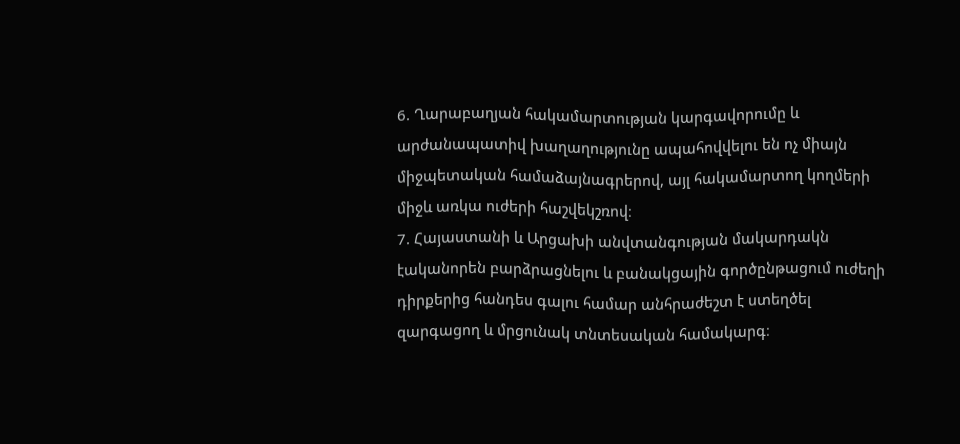6. Ղարաբաղյան հակամարտության կարգավորումը և արժանապատիվ խաղաղությունը ապահովվելու են ոչ միայն միջպետական համաձայնագրերով, այլ հակամարտող կողմերի միջև առկա ուժերի հաշվեկշռով։
7. Հայաստանի և Արցախի անվտանգության մակարդակն էականորեն բարձրացնելու և բանակցային գործընթացում ուժեղի դիրքերից հանդես գալու համար անհրաժեշտ է ստեղծել զարգացող և մրցունակ տնտեսական համակարգ։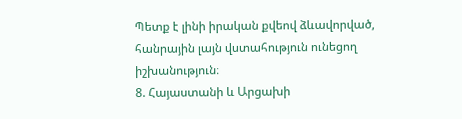Պետք է լինի իրական քվեով ձևավորված, հանրային լայն վստահություն ունեցող իշխանություն։
8. Հայաստանի և Արցախի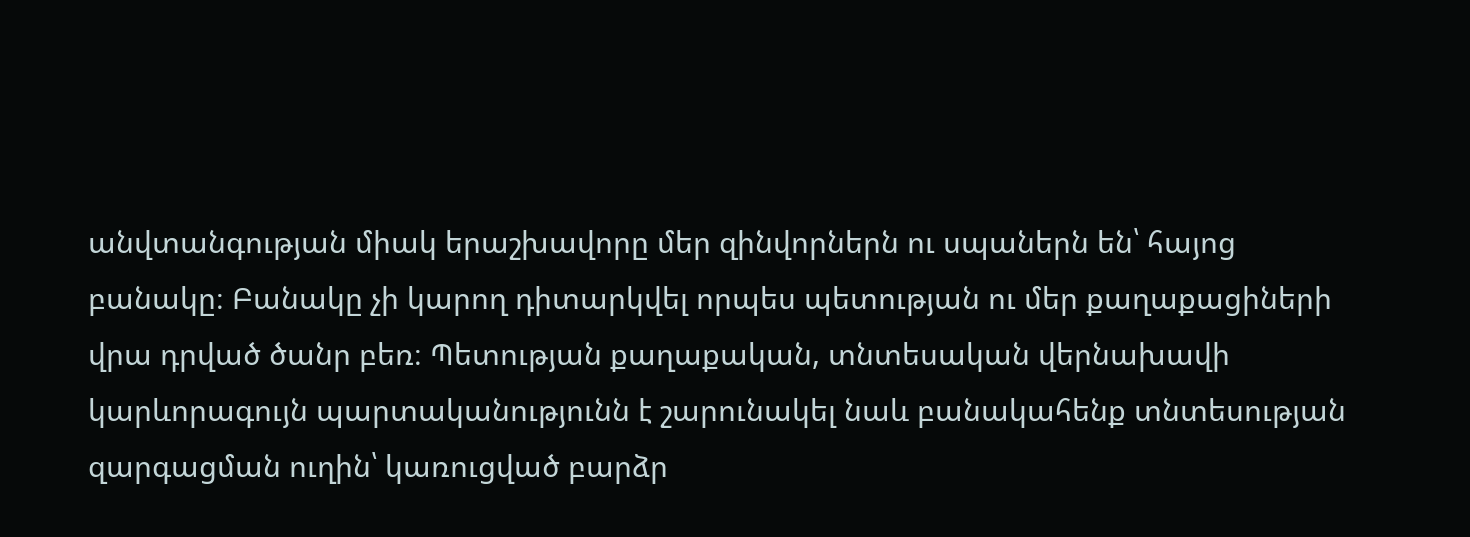անվտանգության միակ երաշխավորը մեր զինվորներն ու սպաներն են՝ հայոց բանակը։ Բանակը չի կարող դիտարկվել որպես պետության ու մեր քաղաքացիների վրա դրված ծանր բեռ։ Պետության քաղաքական, տնտեսական վերնախավի կարևորագույն պարտականությունն է շարունակել նաև բանակահենք տնտեսության զարգացման ուղին՝ կառուցված բարձր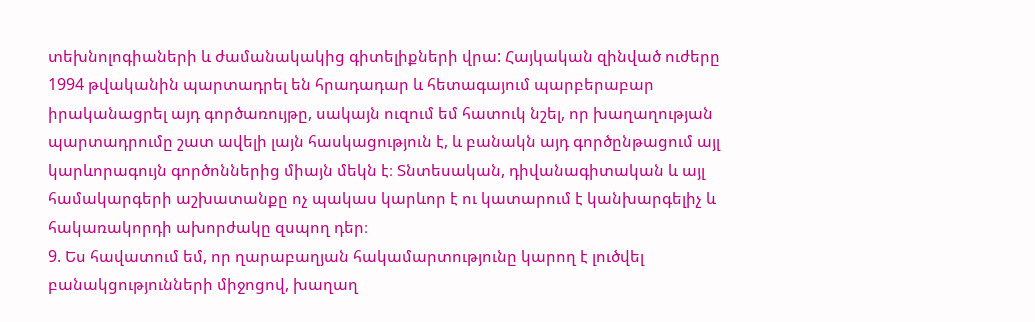տեխնոլոգիաների և ժամանակակից գիտելիքների վրա: Հայկական զինված ուժերը 1994 թվականին պարտադրել են հրադադար և հետագայում պարբերաբար իրականացրել այդ գործառույթը, սակայն ուզում եմ հատուկ նշել, որ խաղաղության պարտադրումը շատ ավելի լայն հասկացություն է, և բանակն այդ գործընթացում այլ կարևորագույն գործոններից միայն մեկն է։ Տնտեսական, դիվանագիտական և այլ համակարգերի աշխատանքը ոչ պակաս կարևոր է ու կատարում է կանխարգելիչ և հակառակորդի ախորժակը զսպող դեր։
9. Ես հավատում եմ, որ ղարաբաղյան հակամարտությունը կարող է լուծվել բանակցությունների միջոցով, խաղաղ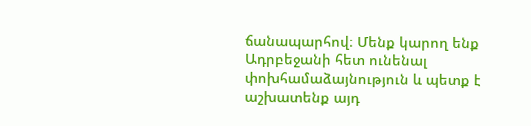ճանապարհով։ Մենք կարող ենք Ադրբեջանի հետ ունենալ փոխհամաձայնություն և պետք է աշխատենք այդ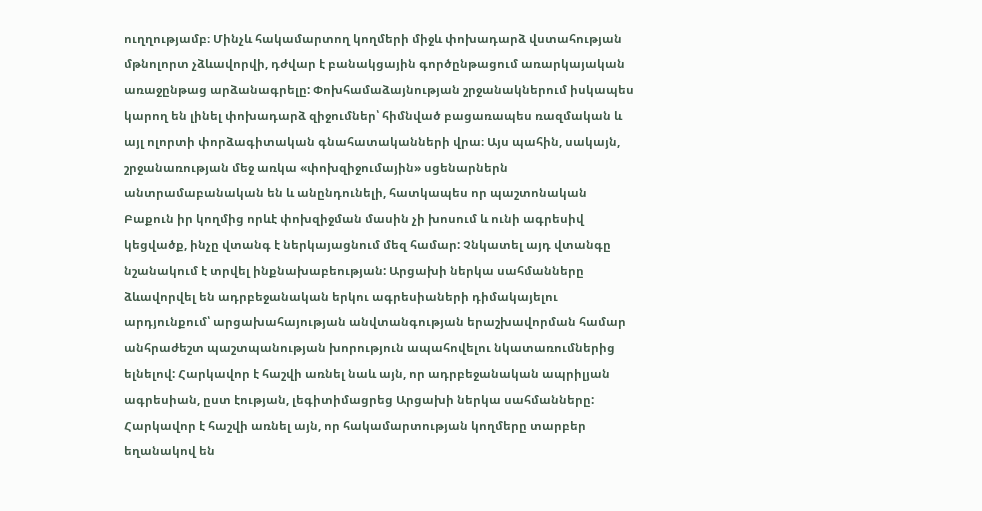ուղղությամբ։ Մինչև հակամարտող կողմերի միջև փոխադարձ վստահության մթնոլորտ չձևավորվի, դժվար է բանակցային գործընթացում առարկայական առաջընթաց արձանագրելը: Փոխհամաձայնության շրջանակներում իսկապես կարող են լինել փոխադարձ զիջումներ՝ հիմնված բացառապես ռազմական և այլ ոլորտի փորձագիտական գնահատականների վրա։ Այս պահին, սակայն, շրջանառության մեջ առկա «փոխզիջումային» սցենարներն անտրամաբանական են և անընդունելի, հատկապես որ պաշտոնական Բաքուն իր կողմից որևէ փոխզիջման մասին չի խոսում և ունի ագրեսիվ կեցվածք, ինչը վտանգ է ներկայացնում մեզ համար: Չնկատել այդ վտանգը նշանակում է տրվել ինքնախաբեության: Արցախի ներկա սահմանները ձևավորվել են ադրբեջանական երկու ագրեսիաների դիմակայելու արդյունքում՝ արցախահայության անվտանգության երաշխավորման համար անհրաժեշտ պաշտպանության խորություն ապահովելու նկատառումներից ելնելով: Հարկավոր է հաշվի առնել նաև այն, որ ադրբեջանական ապրիլյան ագրեսիան, ըստ էության, լեգիտիմացրեց Արցախի ներկա սահմանները: Հարկավոր է հաշվի առնել այն, որ հակամարտության կողմերը տարբեր եղանակով են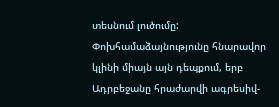տեսնում լուծումը: Փոխհամաձայնությունը հնարավոր կլինի միայն այն դեպքում, երբ Ադրբեջանը հրաժարվի ագրեսիվ-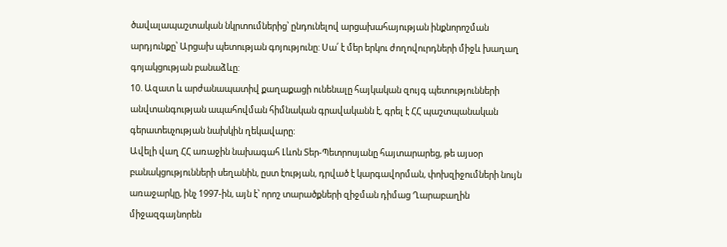ծավալապաշտական նկրտումներից՝ ընդունելով արցախահայության ինքնորոշման արդյունքը՝ Արցախ պետության գոյությունը: Սա՛ է մեր երկու ժողովուրդների միջև խաղաղ գոյակցության բանաձևը:
10. Ազատ և արժանապատիվ քաղաքացի ունենալը հայկական զույգ պետությունների անվտանգության ապահովման հիմնական գրավականն է, գրել է ՀՀ պաշտպանական գերատեսչության նախկին ղեկավարը:
Ավելի վաղ ՀՀ առաջին նախագահ Լևոն Տեր-Պետրոսյանը հայտարարեց, թե այսօր բանակցությունների սեղանին, ըստ էության, դրված է կարգավորման, փոխզիջումների նույն առաջարկը, ինչ 1997-ին, այն է՝ որոշ տարածքների զիջման դիմաց Ղարաբաղին միջազգայնորեն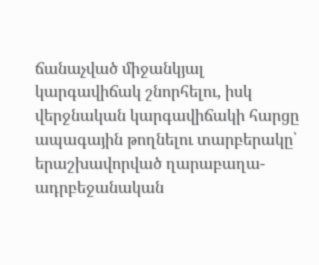ճանաչված միջանկյալ կարգավիճակ շնորհելու, իսկ վերջնական կարգավիճակի հարցը ապագային թողնելու տարբերակը՝ երաշխավորված ղարաբաղա-ադրբեջանական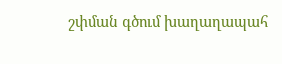շփման գծում խաղաղապահ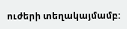ուժերի տեղակայմամբ: